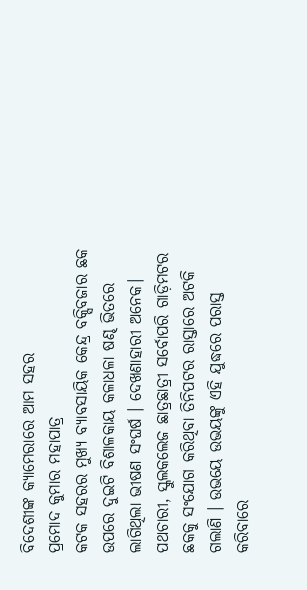ବିଦେଶୀଙ୍କ କ୍ୟାମେରାରେ ଆମ ସହର
ପ୍ରମୋଦ କୁମାର ମହାପାତ୍ର
କଟକ ସହରର ମୁଖ୍ୟ ବ୍ୟାବସାୟିକ କେନ୍ଦ୍ର ବକ୍ସିବଜାର ଛକ ଉପରେ ଦୁଇଟି ବିଶାଳକାୟ କଳାଧଳା ଷଣ୍ଢ ଭିତରେ ଲାଗିଥିଲା ଭୀଷଣ ସଂଘର୍ଷ । ଦେଖଣାହାରୀ ଅନେକ। ପଥଚାରୀ, ସ୍କୁଲକଲେଜ ଛାତ୍ରଛାତ୍ରୀ ସର୍ବୋପରି ଗାଡ଼ିମଟର ଛକକୁ ସଂଯୋଗ କରିଥିବା ତିନିପଟର ରାସ୍ତାରେ ଅଟକି ଗଲାଣି । ଉଭୟେ ଉଭୟଙ୍କୁ ଏହି ଯୁଦ୍ଧରେ ପରାସ୍ତ କରିବାରେ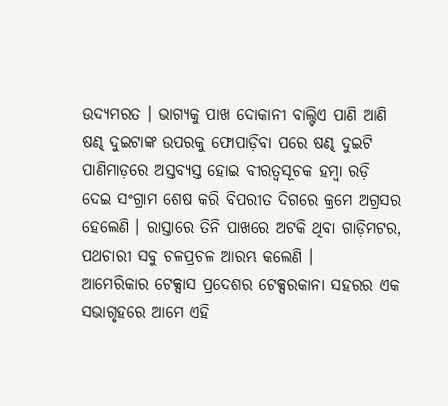ଉଦ୍ୟମରତ । ଭାଗ୍ୟକୁ ପାଖ ଦୋକାନୀ ବାଲ୍ଟିଏ ପାଣି ଆଣି ଷଣ୍ଢ ଦୁଇଟାଙ୍କ ଉପରକୁ ଫୋପାଡ଼ିବା ପରେ ଷଣ୍ଢ ଦୁଇଟି ପାଣିମାଡ଼ରେ ଅସ୍ତବ୍ୟସ୍ତ ହୋଇ ବୀରତ୍ୱସୂଚକ ହମ୍ବା ରଡ଼ି ଦେଇ ସଂଗ୍ରାମ ଶେଷ କରି ବିପରୀତ ଦିଗରେ କ୍ରମେ ଅଗ୍ରସର ହେଲେଣି । ରାସ୍ତାରେ ତିନି ପାଖରେ ଅଟକି ଥିବା ଗାଡ଼ିମଟର, ପଥଚାରୀ ସବୁ ଚଳପ୍ରଚଳ ଆରମ୍ଭ କଲେଣି ।
ଆମେରିକାର ଟେକ୍ସାସ ପ୍ରଦେଶର ଟେକ୍ସରକାନା ସହରର ଏକ ସଭାଗୃହରେ ଆମେ ଏହି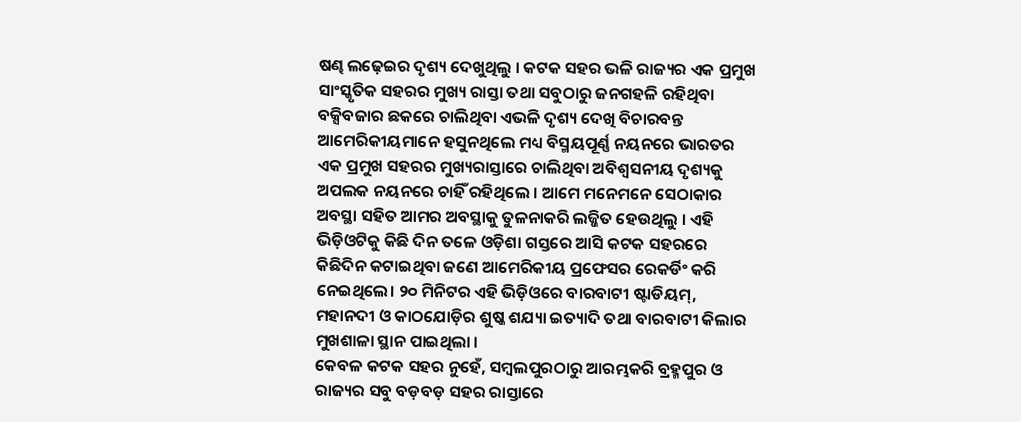ଷଣ୍ଢ ଲଢ଼େଇର ଦୃଶ୍ୟ ଦେଖୁଥିଲୁ । କଟକ ସହର ଭଳି ରାଜ୍ୟର ଏକ ପ୍ରମୁଖ ସାଂସ୍କୃତିକ ସହରର ମୁଖ୍ୟ ରାସ୍ତା ତଥା ସବୁଠାରୁ ଜନଗହଳି ରହିଥିବା ବକ୍ସିବଜାର ଛକରେ ଚାଲିଥିବା ଏଭଳି ଦୃଶ୍ୟ ଦେଖି ବିଚାରବନ୍ତ ଆମେରିକୀୟମାନେ ହସୁନଥିଲେ ମଧ୍ୟ ବିସ୍ମୟପୂର୍ଣ୍ଣ ନୟନରେ ଭାରତର ଏକ ପ୍ରମୁଖ ସହରର ମୁଖ୍ୟରାସ୍ତାରେ ଚାଲିଥିବା ଅବିଶ୍ୱସନୀୟ ଦୃଶ୍ୟକୁ ଅପଲକ ନୟନରେ ଚାହିଁ ରହିଥିଲେ । ଆମେ ମନେମନେ ସେଠାକାର ଅବସ୍ଥା ସହିତ ଆମର ଅବସ୍ଥାକୁ ତୁଳନାକରି ଲଜ୍ଜିତ ହେଉଥିଲୁ । ଏହି ଭିଡ଼ିଓଟିକୁ କିଛି ଦିନ ତଳେ ଓଡ଼ିଶା ଗସ୍ତରେ ଆସି କଟକ ସହରରେ କିଛିଦିନ କଟାଇଥିବା ଜଣେ ଆମେରିକୀୟ ପ୍ରଫେସର ରେକର୍ଡିଂ କରି ନେଇଥିଲେ। ୨୦ ମିନିଟର ଏହି ଭିଡ଼ିଓରେ ବାରବାଟୀ ଷ୍ଟାଡିୟମ୍, ମହାନଦୀ ଓ କାଠଯୋଡ଼ିର ଶୁଷ୍କ ଶଯ୍ୟା ଇତ୍ୟାଦି ତଥା ବାରବାଟୀ କିଲାର ମୁଖଶାଳା ସ୍ଥାନ ପାଇଥିଲା ।
କେବଳ କଟକ ସହର ନୁହେଁ, ସମ୍ବଲପୁରଠାରୁ ଆରମ୍ଭକରି ବ୍ରହ୍ମପୁର ଓ ରାଜ୍ୟର ସବୁ ବଡ଼ବଡ଼ ସହର ରାସ୍ତାରେ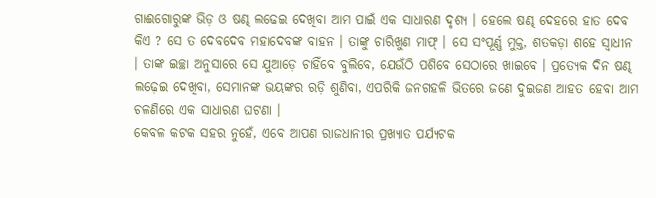ଗାଈଗୋରୁଙ୍କ ଭିଡ଼ ଓ ଷଣ୍ଢ ଲଢେଇ ଦେଖିବା ଆମ ପାଇଁ ଏକ ସାଧାରଣ ଦୃଶ୍ୟ । ହେଲେ ଷଣ୍ଢ ଦେହରେ ହାତ ଦେବ କିଏ ? ସେ ତ ଦେବଦେବ ମହାଦେବଙ୍କ ବାହନ । ତାଙ୍କୁ ଚାରିଖୁଣ ମାଫ୍ । ସେ ସଂପୂର୍ଣ୍ଣ ମୁକ୍ତ, ଶତକଡ଼ା ଶହେ ସ୍ୱାଧୀନ । ତାଙ୍କ ଇଚ୍ଛା ଅନୁସାରେ ସେ ଯୁଆଡ଼େ ଚାହିଁବେ ବୁଲିବେ, ଯେଉଁଠି ପଶିବେ ସେଠାରେ ଖାଇବେ । ପ୍ରତ୍ୟେକ ଦିନ ଷଣ୍ଢ ଲଢ଼େଇ ଦେଖିବା, ସେମାନଙ୍କ ଭୟଙ୍କର ରଡ଼ି ଶୁଣିବା, ଏପରିକି ଜନଗହଳି ଭିତରେ ଜଣେ ଦୁଇଜଣ ଆହତ ହେବା ଆମ ଚଳଣିରେ ଏକ ସାଧାରଣ ଘଟଣା ।
କେବଳ କଟକ ସହର ନୁହେଁ, ଏବେ ଆପଣ ରାଜଧାନୀର ପ୍ରଖ୍ୟାତ ପର୍ଯ୍ୟଟକ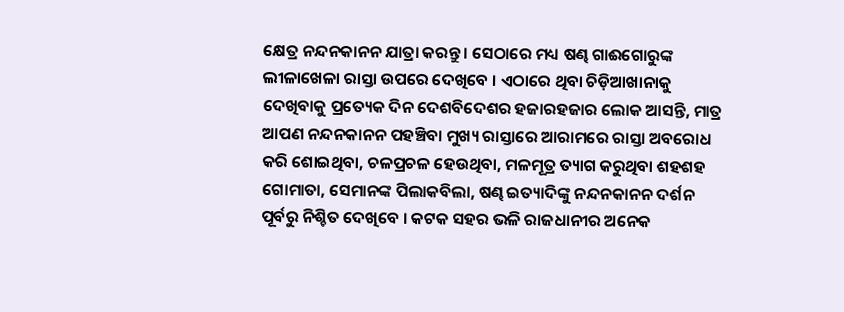କ୍ଷେତ୍ର ନନ୍ଦନକାନନ ଯାତ୍ରା କରନ୍ତୁ । ସେଠାରେ ମଧ୍ୟ ଷଣ୍ଢ ଗାଈଗୋରୁଙ୍କ ଲୀଳାଖେଳା ରାସ୍ତା ଉପରେ ଦେଖିବେ । ଏଠାରେ ଥିବା ଚିଡ଼ିଆଖାନାକୁ ଦେଖିବାକୁ ପ୍ରତ୍ୟେକ ଦିନ ଦେଶବିଦେଶର ହଜାରହଜାର ଲୋକ ଆସନ୍ତି, ମାତ୍ର ଆପଣ ନନ୍ଦନକାନନ ପହଞ୍ଚିବା ମୁଖ୍ୟ ରାସ୍ତାରେ ଆରାମରେ ରାସ୍ତା ଅବରୋଧ କରି ଶୋଇଥିବା, ଚଳପ୍ରଚଳ ହେଉଥିବା, ମଳମୂତ୍ର ତ୍ୟାଗ କରୁଥିବା ଶହଶହ ଗୋମାତା, ସେମାନଙ୍କ ପିଲାକବିଲା, ଷଣ୍ଢ ଇତ୍ୟାଦିଙ୍କୁ ନନ୍ଦନକାନନ ଦର୍ଶନ ପୂର୍ବରୁ ନିଶ୍ଚିତ ଦେଖିବେ । କଟକ ସହର ଭଳି ରାଜଧାନୀର ଅନେକ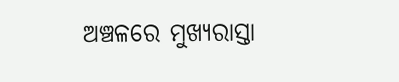ଅଞ୍ଚଳରେ ମୁଖ୍ୟରାସ୍ତା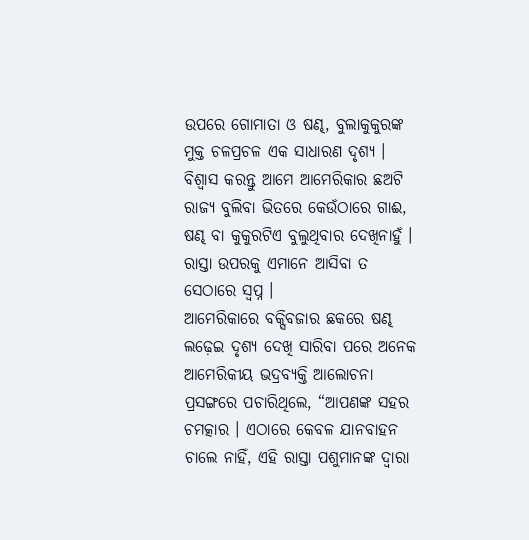ଉପରେ ଗୋମାତା ଓ ଷଣ୍ଢ, ବୁଲାକୁକୁରଙ୍କ ମୁକ୍ତ ଚଳପ୍ରଚଳ ଏକ ସାଧାରଣ ଦୃଶ୍ୟ । ବିଶ୍ୱାସ କରନ୍ତୁ ଆମେ ଆମେରିକାର ଛଅଟି ରାଜ୍ୟ ବୁଲିବା ଭିତରେ କେଉଁଠାରେ ଗାଈ, ଷଣ୍ଢ ବା କୁକୁରଟିଏ ବୁଲୁଥିବାର ଦେଖିନାହୁଁ । ରାସ୍ତା ଉପରକୁ ଏମାନେ ଆସିବା ତ ସେଠାରେ ସ୍ୱପ୍ନ ।
ଆମେରିକାରେ ବକ୍ସିବଜାର ଛକରେ ଷଣ୍ଢ ଲଢ଼େଇ ଦୃଶ୍ୟ ଦେଖି ସାରିବା ପରେ ଅନେକ ଆମେରିକୀୟ ଭଦ୍ରବ୍ୟକ୍ତି ଆଲୋଚନା ପ୍ରସଙ୍ଗରେ ପଚାରିଥିଲେ, “ଆପଣଙ୍କ ସହର ଚମତ୍କାର । ଏଠାରେ କେବଳ ଯାନବାହନ ଚାଲେ ନାହିଁ, ଏହି ରାସ୍ତା ପଶୁମାନଙ୍କ ଦ୍ୱାରା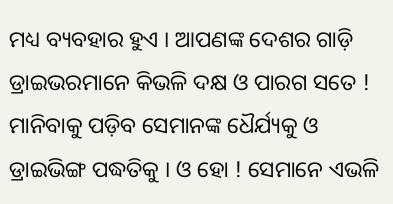ମଧ୍ୟ ବ୍ୟବହାର ହୁଏ । ଆପଣଙ୍କ ଦେଶର ଗାଡ଼ି ଡ୍ରାଇଭରମାନେ କିଭଳି ଦକ୍ଷ ଓ ପାରଗ ସତେ ! ମାନିବାକୁ ପଡ଼ିବ ସେମାନଙ୍କ ଧୈର୍ଯ୍ୟକୁ ଓ ଡ୍ରାଇଭିଙ୍ଗ ପଦ୍ଧତିକୁ । ଓ ହୋ ! ସେମାନେ ଏଭଳି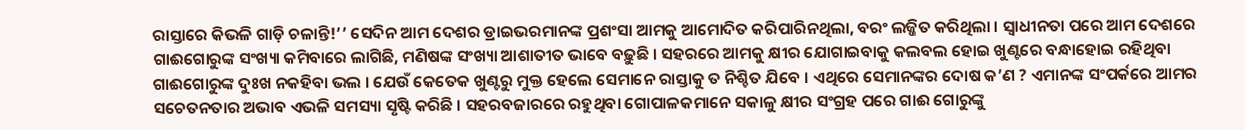ରାସ୍ତାରେ କିଭଳି ଗାଡ଼ି ଚଳାନ୍ତି!’’ ସେଦିନ ଆମ ଦେଶର ଡ୍ରାଇଭରମାନଙ୍କ ପ୍ରଶଂସା ଆମକୁ ଆମୋଦିତ କରିପାରିନଥିଲା, ବରଂ ଲଜ୍ଜିତ କରିଥିଲା । ସ୍ୱାଧୀନତା ପରେ ଆମ ଦେଶରେ ଗାଈଗୋରୁଙ୍କ ସଂଖ୍ୟା କମିବାରେ ଲାଗିଛି, ମଣିଷଙ୍କ ସଂଖ୍ୟା ଆଶାତୀତ ଭାବେ ବଢ଼ୁଛି । ସହରରେ ଆମକୁ କ୍ଷୀର ଯୋଗାଇବାକୁ କଲବଲ ହୋଇ ଖୁଣ୍ଟରେ ବନ୍ଧାହୋଇ ରହିଥିବା ଗାଈଗୋରୁଙ୍କ ଦୁଃଖ ନକହିବା ଭଲ । ଯେଉଁ କେତେକ ଖୁଣ୍ଟରୁ ମୁକ୍ତ ହେଲେ ସେମାନେ ରାସ୍ତାକୁ ତ ନିଶ୍ଚିତ ଯିବେ । ଏଥିରେ ସେମାନଙ୍କର ଦୋଷ କ’ଣ ? ଏମାନଙ୍କ ସଂପର୍କରେ ଆମର ସଚେତନତାର ଅଭାବ ଏଭଳି ସମସ୍ୟା ସୃଷ୍ଟି କରିଛି । ସହରବଜାରରେ ରହୁଥିବା ଗୋପାଳକମାନେ ସକାଳୁ କ୍ଷୀର ସଂଗ୍ରହ ପରେ ଗାଈ ଗୋରୁଙ୍କୁ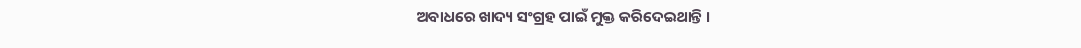ଅବାଧରେ ଖାଦ୍ୟ ସଂଗ୍ରହ ପାଇଁ ମୁକ୍ତ କରିଦେଇଥାନ୍ତି ।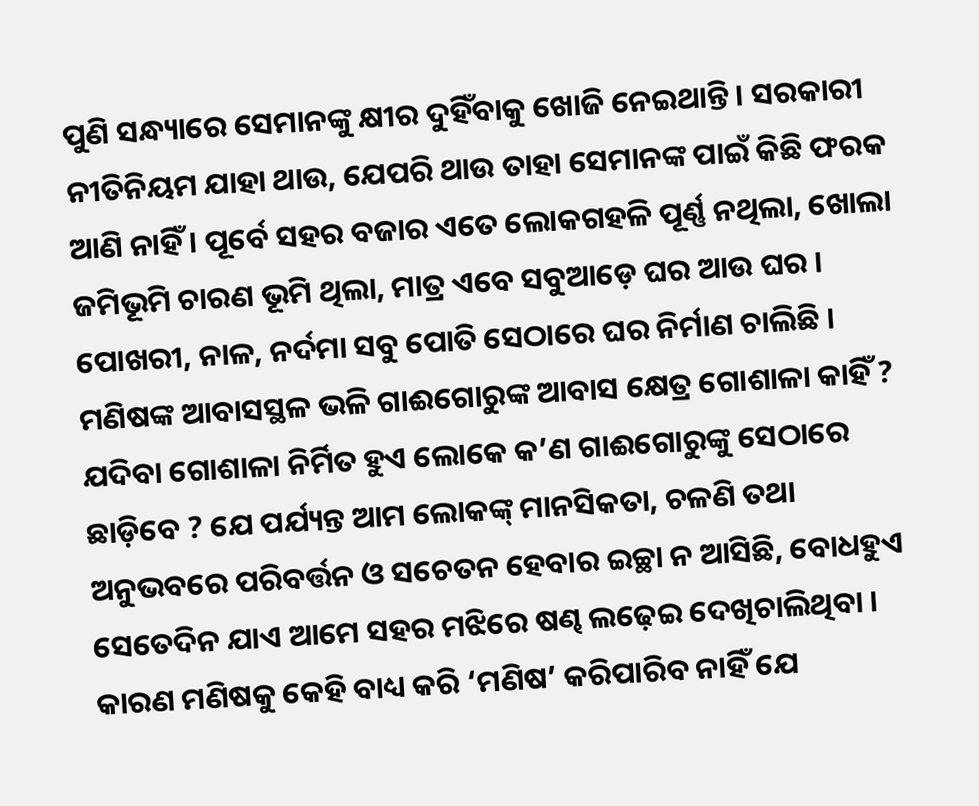ପୁଣି ସନ୍ଧ୍ୟାରେ ସେମାନଙ୍କୁ କ୍ଷୀର ଦୁହିଁବାକୁ ଖୋଜି ନେଇଥାନ୍ତି । ସରକାରୀ ନୀତିନିୟମ ଯାହା ଥାଉ, ଯେପରି ଥାଉ ତାହା ସେମାନଙ୍କ ପାଇଁ କିଛି ଫରକ ଆଣି ନାହିଁ । ପୂର୍ବେ ସହର ବଜାର ଏତେ ଲୋକଗହଳି ପୂର୍ଣ୍ଣ ନଥିଲା, ଖୋଲା ଜମିଭୂମି ଚାରଣ ଭୂମି ଥିଲା, ମାତ୍ର ଏବେ ସବୁଆଡ଼େ ଘର ଆଉ ଘର । ପୋଖରୀ, ନାଳ, ନର୍ଦମା ସବୁ ପୋତି ସେଠାରେ ଘର ନିର୍ମାଣ ଚାଲିଛି । ମଣିଷଙ୍କ ଆବାସସ୍ଥଳ ଭଳି ଗାଈଗୋରୁଙ୍କ ଆବାସ କ୍ଷେତ୍ର ଗୋଶାଳା କାହିଁ ? ଯଦିବା ଗୋଶାଳା ନିର୍ମିତ ହୁଏ ଲୋକେ କ’ଣ ଗାଈଗୋରୁଙ୍କୁ ସେଠାରେ ଛାଡ଼ିବେ ? ଯେ ପର୍ଯ୍ୟନ୍ତ ଆମ ଲୋକଙ୍କ୍ ମାନସିକତା, ଚଳଣି ତଥା ଅନୁଭବରେ ପରିବର୍ତ୍ତନ ଓ ସଚେତନ ହେବାର ଇଚ୍ଛା ନ ଆସିଛି, ବୋଧହୁଏ ସେତେଦିନ ଯାଏ ଆମେ ସହର ମଝିରେ ଷଣ୍ଢ ଲଢ଼େଇ ଦେଖିଚାଲିଥିବା । କାରଣ ମଣିଷକୁ କେହି ବାଧ୍ୟ କରି ‘ମଣିଷ’ କରିପାରିବ ନାହିଁ ଯେ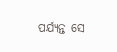ପର୍ଯ୍ୟନ୍ତ ସେ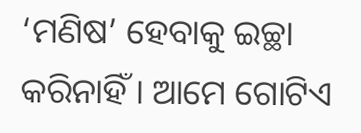‘ମଣିଷ’ ହେବାକୁ ଇଚ୍ଛା କରିନାହିଁ । ଆମେ ଗୋଟିଏ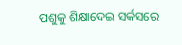ପଶୁକୁ ଶିକ୍ଷାଦେଇ ସର୍କସରେ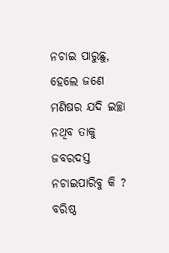ନଚାଇ ପାରୁଛୁ, ହେଲେ ଜଣେ ମଣିଷର ଯଦି ଇଚ୍ଛା ନଥିବ ତାକୁ ଜବରଦସ୍ତ ନଚାଇପାରିବୁ କି ?
ବରିଷ୍ଠ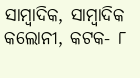ସାମ୍ବାଦିକ, ସାମ୍ବାଦିକ କଲୋନୀ, କଟକ- ୮